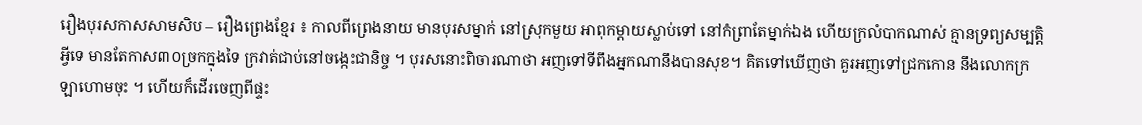រឿងបុរសកាសសាមសិប – រឿងព្រេងខ្មែរ ៖ កាលពីព្រេងនាយ មានបុរសម្នាក់ នៅស្រុកមួយ អាពុកម្ដាយស្លាប់ទៅ នៅកំព្រាតែម្នាក់ឯង ហើយក្រលំបាកណាស់ គ្មានទ្រព្យសម្បត្តិអ្វីទេ មានតែកាស៣០ច្រកក្នុងទៃ ក្រវាត់ជាប់នៅចង្កេះជានិច្ច ។ បុរសនោះពិចារណាថា អញទៅទីពឹងអ្នកណានឹងបានសុខ។ គិតទៅឃើញថា គួរអញទៅជ្រកកោន នឹងលោកក្រឡាហោមចុះ ។ ហើយក៏ដើរចេញពីផ្ទះ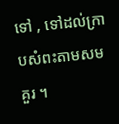ទៅ , ទៅដល់ក្រាបសំពះតាមសមគួរ ។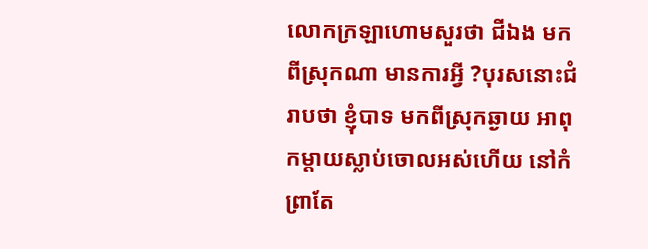លោកក្រឡាហោមសួរថា ជីឯង មកពីស្រុកណា មានការអ្វី ?បុរសនោះជំរាបថា ខ្ញុំបាទ មកពីស្រុកឆ្ងាយ អាពុកម្ដាយស្លាប់ចោលអស់ហើយ នៅកំព្រាតែ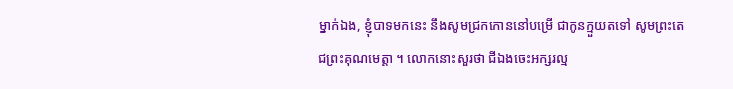ម្នាក់ឯង, ខ្ញុំបាទមកនេះ នឹងសូមជ្រកកោននៅបម្រើ ជាកូនក្មួយតទៅ សូមព្រះតេជព្រះគុណមេត្តា ។ លោកនោះសួរថា ជីឯងចេះអក្សរល្ម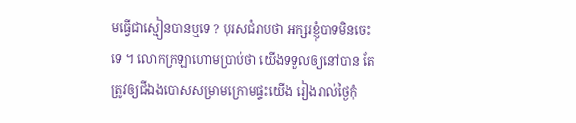មធ្វើជាស្មៀនបានឬទេ ? បុរសជំរាបថា អក្សរខ្ញុំបាទមិនចេះទេ ។ លោកក្រឡាហោមប្រាប់ថា យើងទទួលឲ្យនៅបាន តែត្រូវឲ្យជីឯងបោសសម្រាមក្រោមផ្ទះយើង រៀងរាល់ថ្ងៃកុំ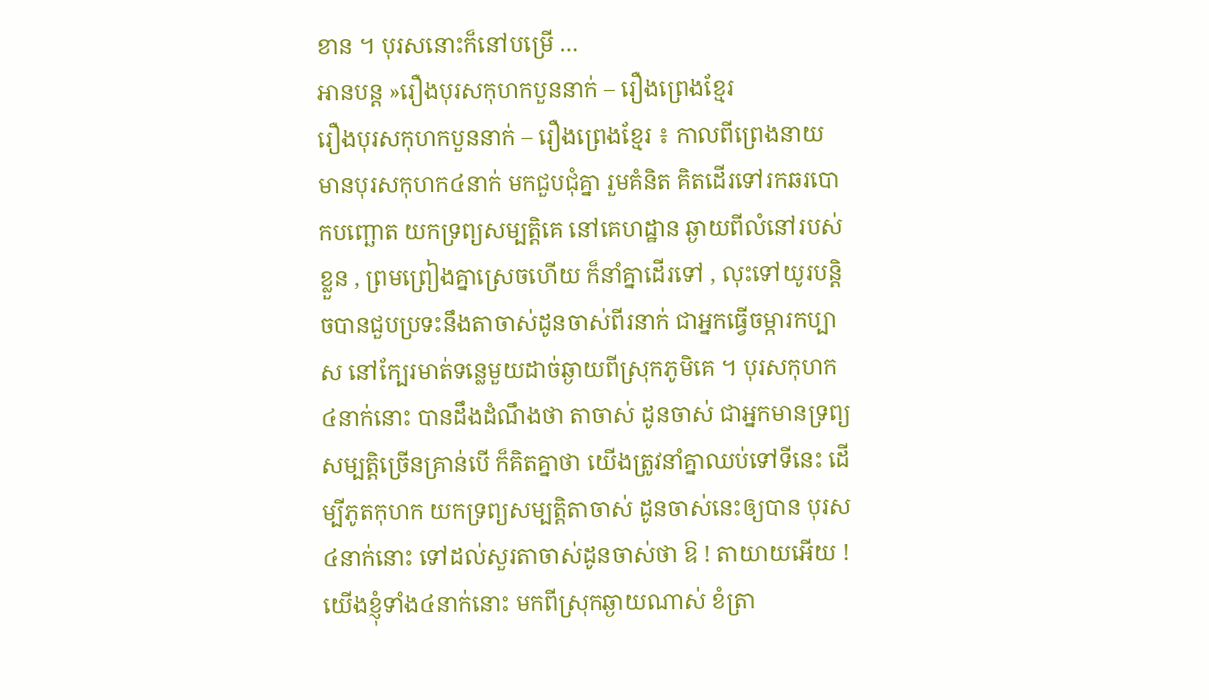ខាន ។ បុរសនោះក៏នៅបម្រើ …
អានបន្ត »រឿងបុរសកុហកបួននាក់ – រឿងព្រេងខ្មែរ
រឿងបុរសកុហកបួននាក់ – រឿងព្រេងខ្មែរ ៖ កាលពីព្រេងនាយ មានបុរសកុហក៤នាក់ មកជួបជុំគ្នា រួមគំនិត គិតដើរទៅរកឆរបោកបញ្ឆោត យកទ្រព្យសម្បត្តិគេ នៅគេហដ្ឋាន ឆ្ងាយពីលំនៅរបស់ខ្លួន , ព្រមព្រៀងគ្នាស្រេចហើយ ក៏នាំគ្នាដើរទៅ , លុះទៅយូរបន្តិចបានជួបប្រទះនឹងតាចាស់ដូនចាស់ពីរនាក់ ជាអ្នកធ្វើចម្ការកប្បាស នៅក្បែរមាត់ទន្លេមួយដាច់ឆ្ងាយពីស្រុកភូមិគេ ។ បុរសកុហក៤នាក់នោះ បានដឹងដំណឹងថា តាចាស់ ដូនចាស់ ជាអ្នកមានទ្រព្យសម្បត្តិច្រើនគ្រាន់បើ ក៏គិតគ្នាថា យើងត្រូវនាំគ្នាឈប់ទៅទីនេះ ដើម្បីភូតកុហក យកទ្រព្យសម្បត្តិតាចាស់ ដូនចាស់នេះឲ្យបាន បុរស៤នាក់នោះ ទៅដល់សួរតាចាស់ដូនចាស់ថា ឱ ! តាយាយអើយ ! យើងខ្ញុំទាំង៤នាក់នោះ មកពីស្រុកឆ្ងាយណាស់ ខំត្រា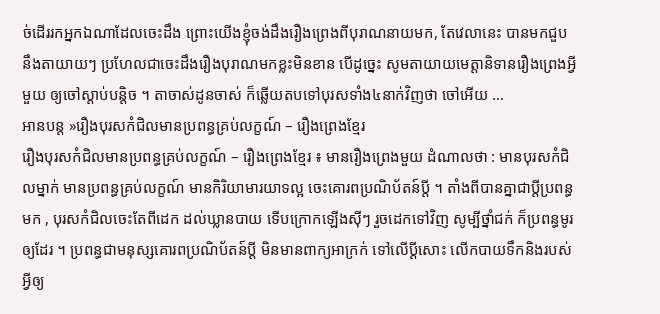ច់ដើររកអ្នកឯណាដែលចេះដឹង ព្រោះយើងខ្ញុំចង់ដឹងរឿងព្រេងពីបុរាណនាយមក, តែវេលានេះ បានមកជួបនឹងតាយាយៗ ប្រហែលជាចេះដឹងរឿងបុរាណមកខ្លះមិនខាន បើដូច្នេះ សូមតាយាយមេត្តានិទានរឿងព្រេងអ្វីមួយ ឲ្យចៅស្ដាប់បន្តិច ។ តាចាស់ដូនចាស់ ក៏ឆ្លើយតបទៅបុរសទាំង៤នាក់វិញថា ចៅអើយ …
អានបន្ត »រឿងបុរសកំជិលមានប្រពន្ធគ្រប់លក្ខណ៍ – រឿងព្រេងខ្មែរ
រឿងបុរសកំជិលមានប្រពន្ធគ្រប់លក្ខណ៍ – រឿងព្រេងខ្មែរ ៖ មានរឿងព្រេងមួយ ដំណាលថា : មានបុរសកំជិលម្នាក់ មានប្រពន្ធគ្រប់លក្ខណ៍ មានកិរិយាមារយាទល្អ ចេះគោរពប្រណិប័តន៍ប្ដី ។ តាំងពីបានគ្នាជាប្ដីប្រពន្ធមក , បុរសកំជិលចេះតែពីដេក ដល់ឃ្លានបាយ ទើបក្រោកឡើងស៊ីៗ រួចដេកទៅវិញ សូម្បីថ្នាំជក់ ក៏ប្រពន្ធមូរឲ្យដែរ ។ ប្រពន្ធជាមនុស្សគោរពប្រណិប័តន៍ប្ដី មិនមានពាក្យអាក្រក់ ទៅលើប្ដីសោះ លើកបាយទឹកនិងរបស់អ្វីឲ្យ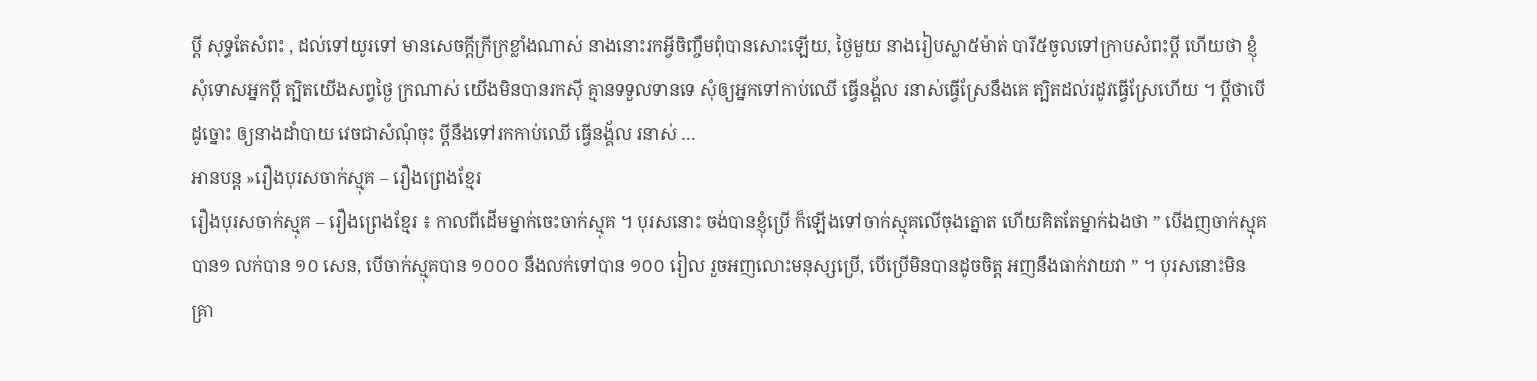ប្ដី សុទ្ធតែសំពះ , ដល់ទៅយូរទៅ មានសេចក្ដីក្រីក្រខ្លាំងណាស់ នាងនោះរកអ្វីចិញ្ចឹមពុំបានសោះឡើយ, ថ្ងៃមួយ នាងរៀបស្លា៥ម៉ាត់ បារី៥ចូលទៅក្រាបសំពះប្ដី ហើយថា ខ្ញុំសុំទោសអ្នកប្ដី ត្បិតយើងសព្វថ្ងៃ ក្រណាស់ យើងមិនបានរកស៊ី គ្មានទទួលទានទេ សុំឲ្យអ្នកទៅកាប់ឈើ ធ្វើនង្គ័ល រនាស់ធ្វើស្រែនឹងគេ ត្បិតដល់រដូវធ្វើស្រែហើយ ។ ប្ដីថាបើដូច្នោះ ឲ្យនាងដាំបាយ វេចជាសំណុំចុះ ប្ដីនឹងទៅរកកាប់ឈើ ធ្វើនង្គ័ល រនាស់ …
អានបន្ត »រឿងបុរសចាក់ស្មុគ – រឿងព្រេងខ្មែរ
រឿងបុរសចាក់ស្មុគ – រឿងព្រេងខ្មែរ ៖ កាលពីដើមម្នាក់ចេះចាក់ស្មុគ ។ បុរសនោះ ចង់បានខ្ញុំប្រើ ក៏ឡើងទៅចាក់ស្មុគលើចុងត្នោត ហើយគិតតែម្នាក់ឯងថា ” បើងញចាក់ស្មុគបាន១ លក់បាន ១០ សេន, បើចាក់ស្មុគបាន ១០០០ នឹងលក់ទៅបាន ១០០ រៀល រួចអញលោះមនុស្សប្រើ, បើប្រើមិនបានដូចចិត្ត អញនឹងធាក់វាយវា ” ។ បុរសនោះមិនគ្រា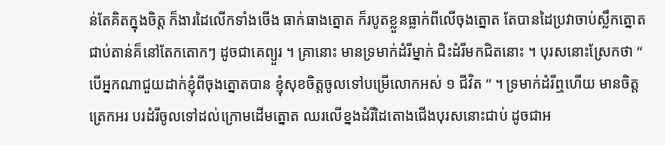ន់តែគិតក្នុងចិត្ត ក៏ងារដៃលើកទាំងចើង ធាក់ធាងត្នោត ក៏របូតខ្លួនធ្លាក់ពីលើចុងត្នោត តែបានដៃប្រវាចាប់ស្លឹកត្នោតជាប់តាន់គ៏នៅតែកតោកៗ ដូចជាគេព្យួរ ។ គ្រានោះ មានទ្រមាក់ដំរីម្នាក់ ជិះដំរីមកជិតនោះ ។ បុរសនោះស្រែកថា ” បើអ្នកណាជួយដាក់ខ្ញុំពីចុងត្នោតបាន ខ្ញុំសុខចិត្តចូលទៅបម្រើលោកអស់ ១ ជីវិត ” ។ ទ្រមាក់ដំរីឮហើយ មានចិត្តត្រេកអរ បរដំរីចូលទៅដល់ក្រោមដើមត្នោត ឈរលើខ្នងដំរីដៃតោងជើងបុរសនោះជាប់ ដូចជាអ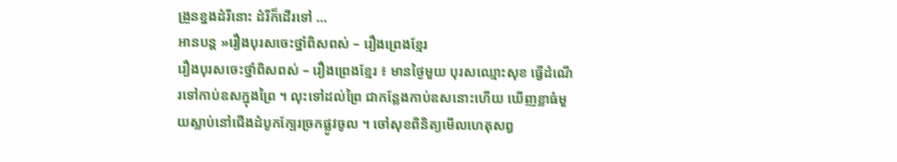ង្រួនខ្នងដំរីនោះ ដំរីក៏ដើរទៅ …
អានបន្ត »រឿងបុរសចេះថ្នាំពិសពស់ – រឿងព្រេងខ្មែរ
រឿងបុរសចេះថ្នាំពិសពស់ – រឿងព្រេងខ្មែរ ៖ មានថ្ងៃមួយ បុរសឈ្មោះសុខ ធ្វើដំណើរទៅកាប់ឧសក្នុងព្រៃ ។ លុះទៅដល់ព្រៃ ជាកន្លែងកាប់ឧសនោះហើយ ឃើញខ្លាធំមួយស្លាប់នៅជើងដំបូកក្បែរច្រកផ្លូវចូល ។ ចៅសុខពិនិត្យមើលហេតុសព្វ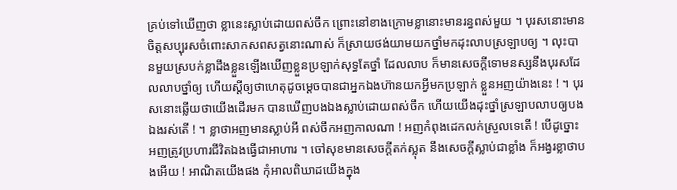គ្រប់ទៅឃើញថា ខ្លានេះស្លាប់ដោយពស់ចឹក ព្រោះនៅខាងក្រោមខ្លានោះមានរន្ធពស់មួយ ។ បុរសនោះមានចិត្តសប្បុរសចំពោះសាកសពសត្វនោះណាស់ ក៏ស្រាយថង់យាមយកថ្នាំមកដុះលាបស្រឡាបឲ្យ ។ លុះបានមួយស្របក់ខ្លាដឹងខ្លួនឡើងឃើញខ្លួនប្រឡាក់សុទ្ធតែថ្នាំ ដែលលាប ក៏មានសេចក្ដីទោមនស្សនឹងបុរសដែលលាបថ្នាំឲ្យ ហើយស្ដីឲ្យថាហេតុដូចម្ដេចបានជាអ្នកឯងហ៊ានយកអ្វីមកប្រឡាក់ ខ្លួនអញយ៉ាងនេះ ! ។ បុរសនោះឆ្លើយថាយើងដើរមក បានឃើញបងឯងស្លាប់ដោយពស់ចឹក ហើយយើងដុះថ្នាំស្រឡាបលាបឲ្យបងឯងរស់តើ ! ។ ខ្លាថាអញមានស្លាប់អី ពស់ចឹកអញកាលណា ! អញកំពុងដេកលក់ស្រួលទេតើ ! បើដូច្នោះ អញត្រូវប្រហារជីវិតឯងធ្វើជាអាហារ ។ ចៅសុខមានសេចក្ដីតក់ស្លុត នឹងសេចក្ដីស្លាប់ជាខ្លាំង ក៏អង្វរខ្លាថាបងអើយ ! អាណិតយើងផង កុំអាលពិឃាដយើងក្នុង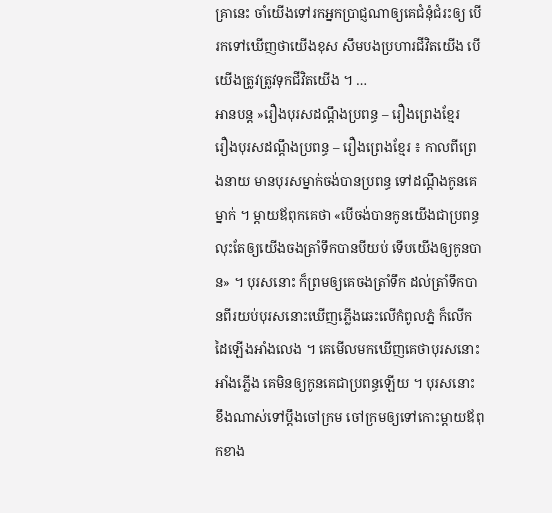គ្រានេះ ចាំយើងទៅរកអ្នកប្រាជ្ញណាឲ្យគេជំនុំជំរះឲ្យ បើរកទៅឃើញថាយើងខុស សឹមបងប្រហារជីវិតយើង បើយើងត្រូវត្រូវទុកជីវិតយើង ។ …
អានបន្ត »រឿងបុរសដណ្តឹងប្រពន្ធ – រឿងព្រេងខ្មែរ
រឿងបុរសដណ្តឹងប្រពន្ធ – រឿងព្រេងខ្មែរ ៖ កាលពីព្រេងនាយ មានបុរសម្នាក់ចង់បានប្រពន្ធ ទៅដណ្តឹងកូនគេម្នាក់ ។ ម្តាយឪពុកគេថា «បើចង់បានកូនយើងជាប្រពន្ធ លុះតែឲ្យយើងចងត្រាំទឹកបានបីយប់ ទើបយើងឲ្យកូនបាន» ។ បុរសនោះ ក៏ព្រមឲ្យគេចងត្រាំទឹក ដល់ត្រាំទឹកបានពីរយប់បុរសនោះឃើញភ្លើងឆេះលើកំពូលភ្នំ ក៏លើកដៃឡើងអាំងលេង ។ គេមើលមកឃើញគេថាបុរសនោះអាំងភ្លើង គេមិនឲ្យកូនគេជាប្រពន្ធឡើយ ។ បុរសនោះ ខឹងណាស់ទៅប្តឹងចៅក្រម ចៅក្រមឲ្យទៅកោះម្តាយឪពុកខាង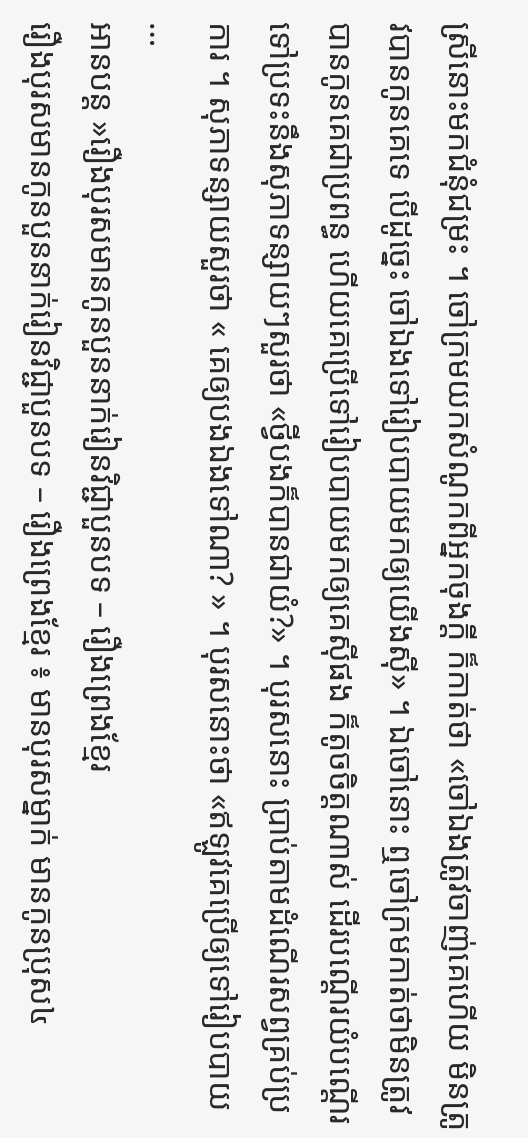ស្រីនោះមកជំនុំជម្រះ ។ ចៅក្រមយកសំណូកពីអ្នកចុងក្តី ក៏កាត់ថា «ចៅឯងត្រូវចាញ់គេហើយ មិនត្រូវបានកូនគេទេ បើដូច្នេះ ចៅឯងទៅរៀបបាយមកឲ្យយើងស៊ី» ។ ឯចៅនោះ ឮចៅក្រមកាត់ថាមិនត្រូវបានកូនគេជាប្រពន្ធ ហើយគេប្រើទៅរៀបបាយមកឲ្យគេស៊ីផង ក៏តូចចិត្តណាស់ ដើរបណ្តើរយំបណ្តើរ ទៅប្រទះនឹងសុភាទន្សាយៗសួរថា «ថ្វីបងក៏បានជាយំ?» ។ បុរសនោះ ប្រាប់តាមដំណើរសព្វគ្រប់ប្រការ ។ សុភាទន្សាយសួរថា « គេឲ្យបងឯងទៅណា? » ។ បុរសនោះថា «ឥឡូវគេប្រើឲ្យទៅរៀបបាយ …
អានបន្ត »រឿងបុរសមានកូនបួននាក់រៀនវិជ្ជាបួនបទ – រឿងព្រេងខ្មែរ
រឿងបុរសមានកូនបួននាក់រៀនវិជ្ជាបួនបទ – រឿងព្រេងខ្មែរ ៖ មានបុរសម្នាក់ មានកូនប្រុស៤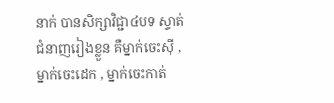នាក់ បានសិក្សាវិជ្ជា៤បទ ស្ទាត់ជំនាញរៀងខ្លួន គឺម្នាក់ចេះស៊ី , ម្នាក់ចេះដេក , ម្នាក់ចេះកាត់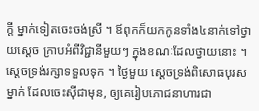ក្ដី ម្នាក់ទៀតចេះចង់ស្រី ។ ឪពុកក៏យកកូនទាំង៤នាក់ទៅថ្វាយស្ដេច ក្រាបអំពីវិជ្ជានីមួយៗ ក្នុងខណៈដែលថ្វាយនោះ ។ ស្ដេចទ្រង់រក្សាទទួលទុក ។ ថ្ងៃមួយ ស្ដេចទ្រង់ពិសោធបុរសម្នាក់ ដែលចេះស៊ីជាមុន, ឲ្យគេរៀបភោជនាហារជា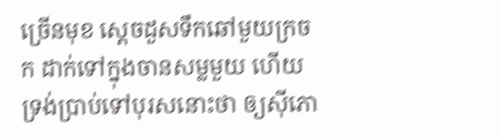ច្រើនមុខ ស្ដេចដួសទឹកឆៅមួយក្រចក ដាក់ទៅក្នុងចានសម្លមួយ ហើយទ្រង់ប្រាប់ទៅបុរសនោះថា ឲ្យស៊ីភោ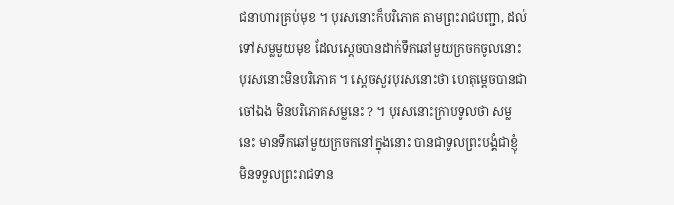ជនាហារគ្រប់មុខ ។ បុរសនោះក៏បរិភោគ តាមព្រះរាជបញ្ជា, ដល់ទៅសម្លមួយមុខ ដែលស្ដេចបានដាក់ទឹកឆៅមួយក្រចកចូលនោះ បុរសនោះមិនបរិភោគ ។ ស្ដេចសួរបុរសនោះថា ហេតុម្ដេចបានជាចៅឯង មិនបរិភោគសម្លនេះ ? ។ បុរសនោះក្រាបទូលថា សម្លនេះ មានទឹកឆៅមួយក្រចកនៅក្នុងនោះ បានជាទូលព្រះបង្គំជាខ្ញុំ មិនទទួលព្រះរាជទាន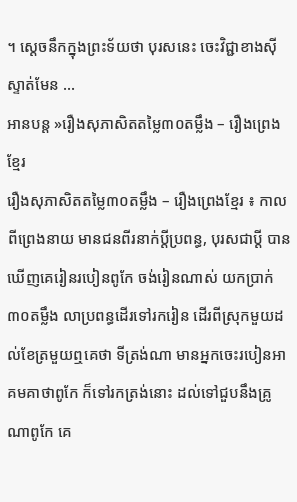។ ស្ដេចនឹកក្នុងព្រះទ័យថា បុរសនេះ ចេះវិជ្ជាខាងស៊ីស្ទាត់មែន …
អានបន្ត »រឿងសុភាសិតតម្លៃ៣០តម្លឹង – រឿងព្រេងខ្មែរ
រឿងសុភាសិតតម្លៃ៣០តម្លឹង – រឿងព្រេងខ្មែរ ៖ កាលពីព្រេងនាយ មានជនពីរនាក់ប្ដីប្រពន្ធ, បុរសជាប្ដី បានឃើញគេរៀនរបៀនពូកែ ចង់រៀនណាស់ យកប្រាក់៣០តម្លឹង លាប្រពន្ធដើរទៅរករៀន ដើរពីស្រុកមួយដល់ខែត្រមួយឮគេថា ទីត្រង់ណា មានអ្នកចេះរបៀនអាគមគាថាពូកែ ក៏ទៅរកត្រង់នោះ ដល់ទៅជួបនឹងគ្រូណាពូកែ គេ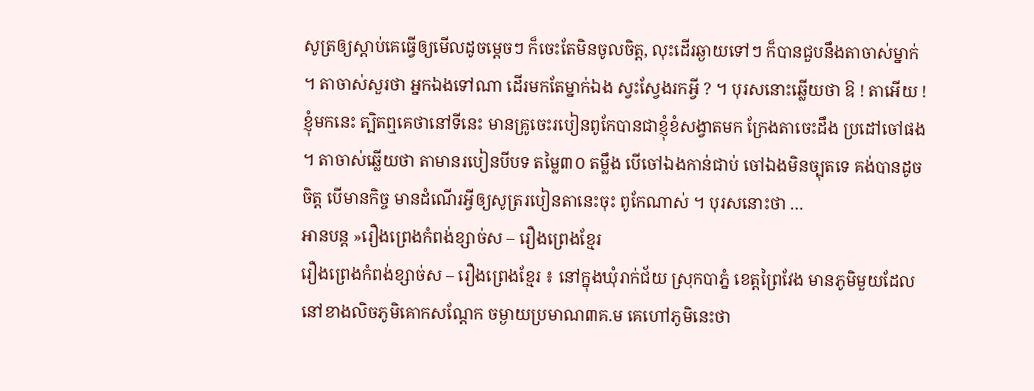សូត្រឲ្យស្ដាប់គេធ្វើឲ្យមើលដូចម្ដេចៗ ក៏ចេះតែមិនចូលចិត្ត, លុះដើរឆ្ងាយទៅៗ ក៏បានជួបនឹងតាចាស់ម្នាក់ ។ តាចាស់សួរថា អ្នកឯងទៅណា ដើរមកតែម្នាក់ឯង ស្វះស្វែងរកអ្វី ? ។ បុរសនោះឆ្លើយថា ឱ ! តាអើយ ! ខ្ញុំមកនេះ ត្បិតឮគេថានៅទីនេះ មានគ្រូចេះរបៀនពូកែបានជាខ្ញុំខំសង្វាតមក ក្រែងតាចេះដឹង ប្រដៅចៅផង ។ តាចាស់ឆ្លើយថា តាមានរបៀនបីបទ តម្លៃ៣០ តម្លឹង បើចៅឯងកាន់ជាប់ ចៅឯងមិនច្បុតទេ គង់បានដូចចិត្ត បើមានកិច្ច មានដំណើរអ្វីឲ្យសូត្ររបៀនតានេះចុះ ពូកែណាស់ ។ បុរសនោះថា …
អានបន្ត »រឿងព្រេងកំពង់ខ្សាច់ស – រឿងព្រេងខ្មែរ
រឿងព្រេងកំពង់ខ្សាច់ស – រឿងព្រេងខ្មែរ ៖ នៅក្នុងឃុំរាក់ជ័យ ស្រុកបាភ្នំ ខេត្ដព្រៃវែង មានភូមិមួយដែលនៅខាងលិចភូមិគោកសណែ្ដក ចម្ងាយប្រមាណ៣គ.ម គេហៅភូមិនេះថា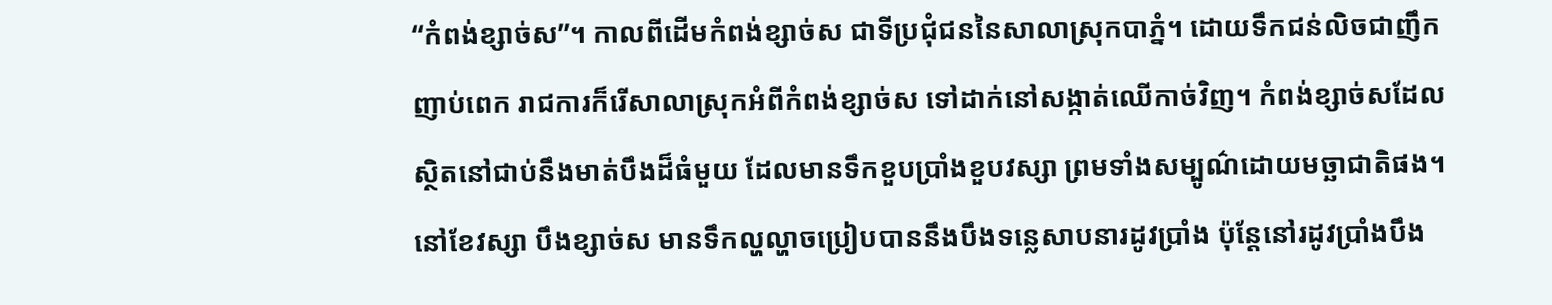“កំពង់ខ្សាច់ស”។ កាលពីដើមកំពង់ខ្សាច់ស ជាទីប្រជុំជននៃសាលាស្រុកបាភ្នំ។ ដោយទឹកជន់លិចជាញឹកញាប់ពេក រាជការក៏រើសាលាស្រុកអំពីកំពង់ខ្សាច់ស ទៅដាក់នៅសង្កាត់ឈើកាច់វិញ។ កំពង់ខ្សាច់សដែលស្ថិតនៅជាប់នឹងមាត់បឹងដ៏ធំមួយ ដែលមានទឹកខួបប្រាំងខួបវស្សា ព្រមទាំងសម្បូណ៌ដោយមច្ឆាជាតិផង។ នៅខែវស្សា បឹងខ្សាច់ស មានទឹកល្ហល្ហាចប្រៀបបាននឹងបឹងទន្លេសាបនារដូវប្រាំង ប៉ុនែ្ដនៅរដូវប្រាំងបឹង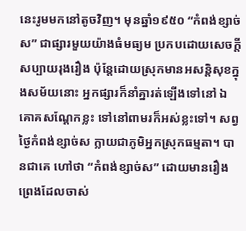នេះរូមមកនៅតូចវិញ។ មុនឆ្នាំ១៩៥០ “កំពង់ខ្សាច់ស” ជាផ្សារមួយយ៉ាងធំមធ្យម ប្រកបដោយសេចក្ដីសប្បាយរុងរឿង ប៉ុនែ្ដដោយស្រុកមានអសន្ដិសុខក្នុងសម័យនោះ អ្នកផ្សារក៏នាំគ្នារត់ឡើងទៅនៅ ឯគោគសណែ្ដកខ្លះ ទៅនៅពាមរក៏អស់ខ្លះទៅ។ សព្វថ្ងៃកំពង់ខ្សាច់ស ក្លាយជាភូមិអ្នកស្រុកធម្មតា។ បានជាគេ ហៅថា “កំពង់ខ្សាច់ស” ដោយមានរឿងព្រេងដែលចាស់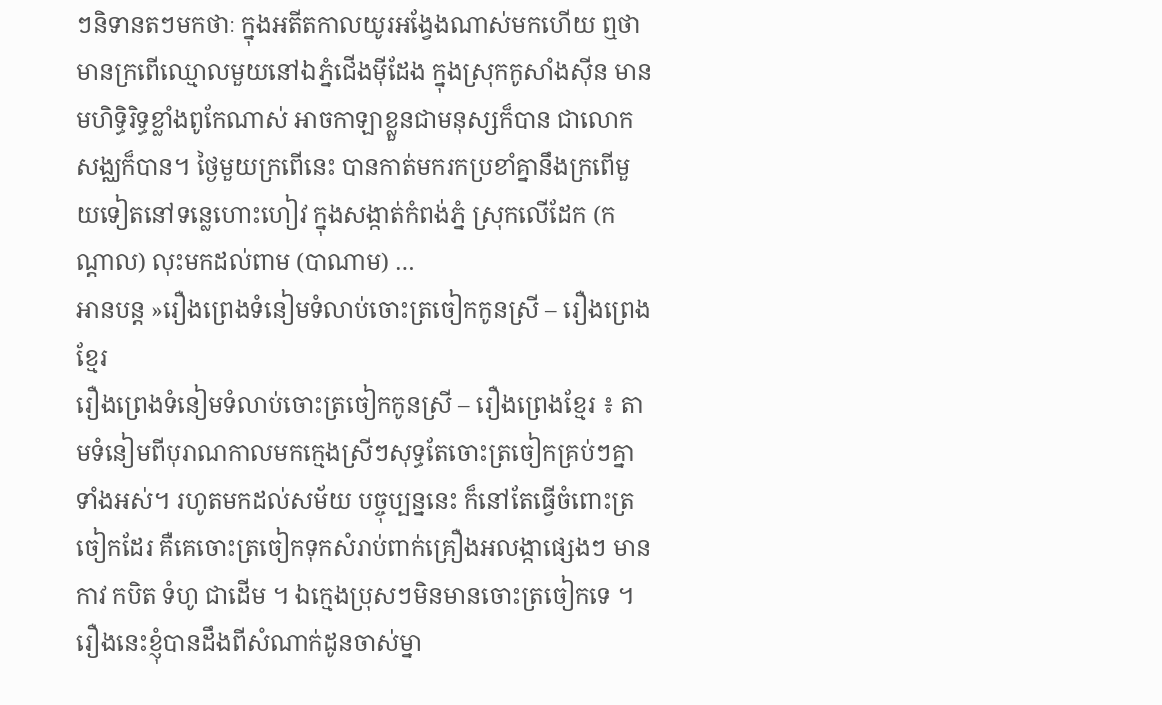ៗនិទានតៗមកថាៈ ក្នុងអតីតកាលយូរអង្វែងណាស់មកហើយ ឮថាមានក្រពើឈ្មោលមួយនៅឯភ្នំជើងម៉ីដែង ក្នុងស្រុកកូសាំងស៊ីន មានមហិទ្ធិរិទ្ធខ្លាំងពូកែណាស់ អាចកាឡាខ្លួនជាមនុស្សក៏បាន ជាលោកសង្ឈក៏បាន។ ថ្ងៃមួយក្រពើនេះ បានកាត់មករកប្រខាំគ្នានឹងក្រពើមួយទៀតនៅទន្លេហោះហៀវ ក្នុងសង្កាត់កំពង់ភ្នំ ស្រុកលើដែក (កណ្ដាល) លុះមកដល់ពាម (បាណាម) …
អានបន្ត »រឿងព្រេងទំនៀមទំលាប់ចោះត្រចៀកកូនស្រី – រឿងព្រេងខ្មែរ
រឿងព្រេងទំនៀមទំលាប់ចោះត្រចៀកកូនស្រី – រឿងព្រេងខ្មែរ ៖ តាមទំនៀមពីបុរាណកាលមកក្មេងស្រីៗសុទ្ធតែចោះត្រចៀកគ្រប់ៗគ្នាទាំងអស់។ រហូតមកដល់សម័យ បច្ចុប្បន្ននេះ ក៏នៅតែធ្វើចំពោះត្រចៀកដែរ គឺគេចោះត្រចៀកទុកសំរាប់ពាក់គ្រឿងអលង្កាផ្សេងៗ មាន កាវ កបិត ទំហូ ជាដើម ។ ឯក្មេងប្រុសៗមិនមានចោះត្រចៀកទេ ។ រឿងនេះខ្ញុំបានដឹងពីសំណាក់ដូនចាស់ម្នា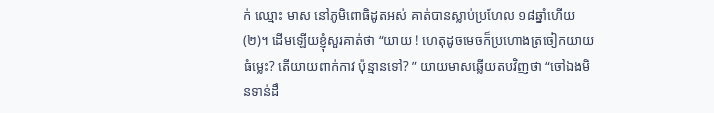ក់ ឈ្មោះ មាស នៅភូមិពោធិដូតអស់ គាត់បានស្លាប់ប្រហែល ១៨ឆ្នាំហើយ (២)។ ដើមឡើយខ្ញុំសួរគាត់ថា “យាយ ! ហេតុដូចមេចក៏ប្រហោងត្រចៀកយាយធំម្លេះ? តើយាយពាក់កាវ ប៉ុន្មានទៅ? ” យាយមាសឆ្លើយតបវិញថា “ចៅឯងមិនទាន់ដឹ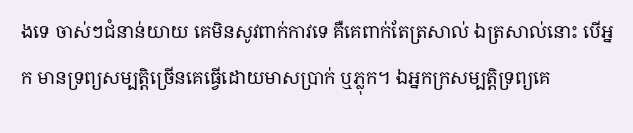ងទេ ចាស់ៗជំនាន់យាយ គេមិនសូវពាក់កាវទេ គឺគេពាក់តែត្រសាល់ ឯត្រសាល់នោះ បើអ្នក មានទ្រព្យសម្បត្ដិច្រើនគេធ្វើដោយមាសប្រាក់ ឬភ្លុក។ ឯអ្នកក្រសម្បត្ដិទ្រព្យគេ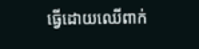ធ្វើដោយឈើពាក់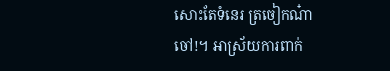សោះតែទំនេរ ត្រចៀកណ៎ាចៅ!។ អាស្រ័យការពាក់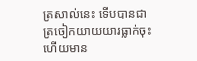ត្រសាល់នេះ ទើបបានជាត្រចៀកយាយយារធ្លាក់ចុះ ហើយមាន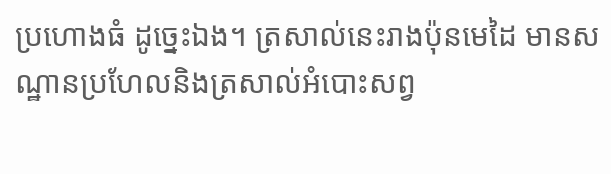ប្រហោងធំ ដូច្នេះឯង។ ត្រសាល់នេះរាងប៉ុនមេដៃ មានសណ្ឋានប្រហែលនិងត្រសាល់អំបោះសព្វ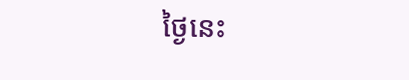ថ្ងៃនេះ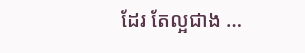ដែរ តែល្អជាង …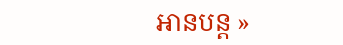អានបន្ត »